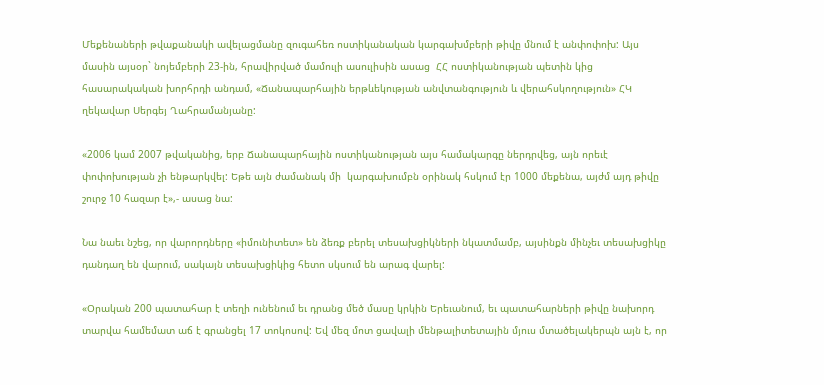Մեքենաների թվաքանակի ավելացմանը զուգահեռ ոստիկանական կարգախմբերի թիվը մնում է անփոփոխ: Այս մասին այսօր` նոյեմբերի 23-ին, հրավիրված մամուլի ասուլիսին ասաց  ՀՀ ոստիկանության պետին կից հասարակական խորհրդի անդամ, «Ճանապարհային երթևեկության անվտանգություն և վերահսկողություն» ՀԿ ղեկավար Սերգեյ Ղահրամանյանը:

«2006 կամ 2007 թվականից, երբ Ճանապարհային ոստիկանության այս համակարգը ներդրվեց, այն որեւէ փոփոխության չի ենթարկվել: Եթե այն ժամանակ մի  կարգախումբն օրինակ հսկում էր 1000 մեքենա, այժմ այդ թիվը շուրջ 10 հազար է»,- ասաց նա:

Նա նաեւ նշեց, որ վարորդները «իմունիտետ» են ձեռք բերել տեսախցիկների նկատմամբ, այսինքն մինչեւ տեսախցիկը դանդաղ են վարում, սակայն տեսախցիկից հետո սկսում են արագ վարել:

«Օրական 200 պատահար է տեղի ունենում եւ դրանց մեծ մասը կրկին Երեւանում, եւ պատահարների թիվը նախորդ տարվա համեմատ աճ է գրանցել 17 տոկոսով: Եվ մեզ մոտ ցավալի մենթալիտետային մյուս մտածելակերպն այն է, որ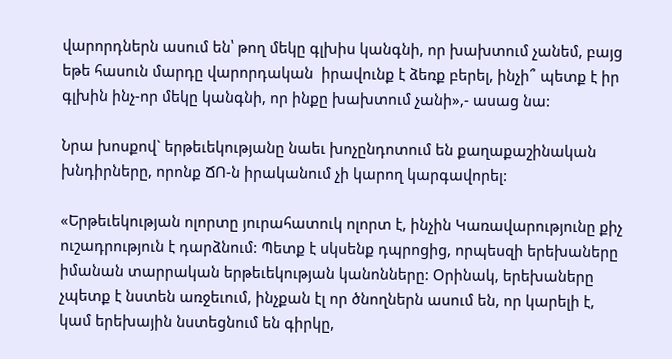վարորդներն ասում են՝ թող մեկը գլխիս կանգնի, որ խախտում չանեմ, բայց եթե հասուն մարդը վարորդական  իրավունք է ձեռք բերել, ինչի՞ պետք է իր գլխին ինչ-որ մեկը կանգնի, որ ինքը խախտում չանի»,- ասաց նա:

Նրա խոսքով` երթեւեկությանը նաեւ խոչընդոտում են քաղաքաշինական խնդիրները, որոնք ՃՈ-ն իրականում չի կարող կարգավորել:

«Երթեւեկության ոլորտը յուրահատուկ ոլորտ է, ինչին Կառավարությունը քիչ ուշադրություն է դարձնում: Պետք է սկսենք դպրոցից, որպեսզի երեխաները իմանան տարրական երթեւեկության կանոնները: Օրինակ, երեխաները չպետք է նստեն առջեւում, ինչքան էլ որ ծնողներն ասում են, որ կարելի է, կամ երեխային նստեցնում են գիրկը,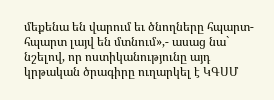մեքենա են վարում եւ ծնողները հպարտ-հպարտ լայվ են մտնում»,- ասաց նա` նշելով, որ ոստիկանությունը այդ կրթական ծրագիրը ուղարկել է ԿԳՍՄ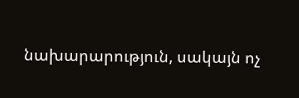նախարարություն, սակայն ոչ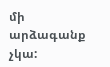մի արձագանք չկա: